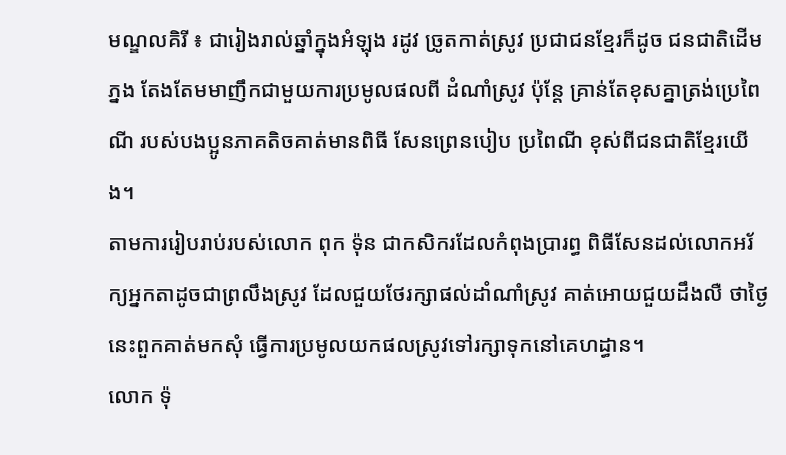មណ្ឌលគិរី ៖ ជារៀងរាល់ឆ្នាំក្នុងអំឡុង រដូវ ច្រូតកាត់ស្រូវ ប្រជាជនខ្មែរក៏ដូច ជនជាតិដើម ភ្នង តែងតែមមាញឹកជាមួយការប្រមូលផលពី ដំណាំស្រូវ ប៉ុន្តែ គ្រាន់តែខុសគ្នាត្រង់ប្រេពៃណី របស់បងប្អូនភាគតិចគាត់មានពិធី សែនព្រេនបៀប ប្រពៃណី ខុស់ពីជនជាតិខ្មែរយើង។
តាមការរៀបរាប់របស់លោក ពុក ទ៉ុន ជាកសិករដែលកំពុងប្រារព្ធ ពិធីសែនដល់លោកអរ័ក្យអ្នកតាដូចជាព្រលឹងស្រូវ ដែលជួយថែរក្សាផល់ដាំណាំស្រូវ គាត់អោយជួយដឹងលឺ ថាថ្ងៃនេះពួកគាត់មកសុំ ធ្វើការប្រមូលយកផលស្រូវទៅរក្សាទុកនៅគេហដ្ធាន។
លោក ទ៉ុ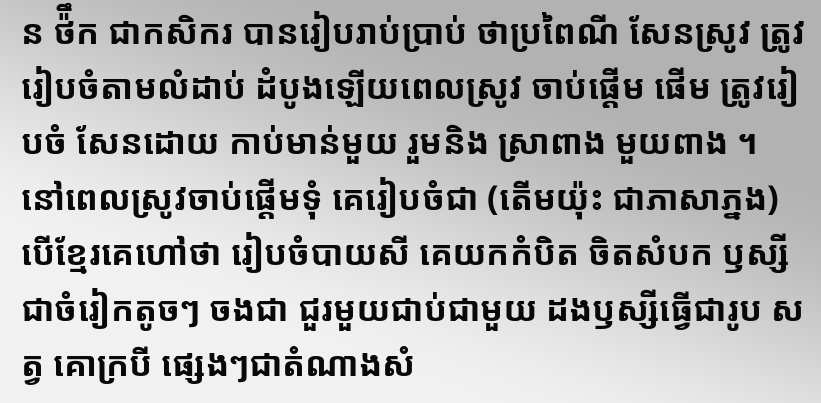ន ថ៉ឹក ជាកសិករ បានរៀបរាប់ប្រាប់ ថាប្រពៃណី សែនស្រូវ ត្រូវរៀបចំតាមលំដាប់ ដំបូងឡើយពេលស្រូវ ចាប់ផ្តើម ផើម ត្រូវរៀបចំ សែនដោយ កាប់មាន់មួយ រួមនិង ស្រាពាង មួយពាង ។ នៅពេលស្រូវចាប់ផ្តើមទុំ គេរៀបចំជា (តើមយ៉ុះ ជាភាសាភ្នង) បើខ្មែរគេហៅថា រៀបចំបាយសី គេយកកំបិត ចិតសំបក ឫស្សី ជាចំរៀកតូចៗ ចងជា ជួរមួយជាប់ជាមួយ ដងឫស្សីធ្វើជារូប សត្វ គោក្របី ផ្សេងៗជាតំណាងសំ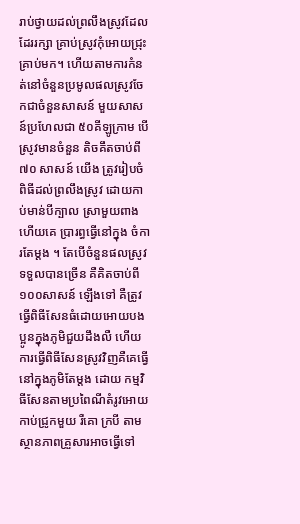រាប់ថ្វាយដល់ព្រលឹងស្រូវដែលដែររក្សា គ្រាប់ស្រូវកុំអោយជ្រុះគ្រាប់មក។ ហើយតាមការកំនត់នៅចំនួនប្រមូលផលស្រូវចែកជាចំនួនសាសន៍ មួយសាសន៍ប្រហែលជា ៥០គីឡូក្រាម បើស្រូវមានចំនួន តិចគឹតចាប់ពី ៧០ សាសន៍ យើង ត្រូវរៀបចំពិធីដល់ព្រលឹងស្រូវ ដោយកាប់មាន់បីក្បាល ស្រាមួយពាង ហើយគេ ប្រារព្ធធ្វើនៅក្នុង ចំការតែម្តង ។ តែបើចំនួនផលស្រូវទទួលបានច្រើន គឺគិតចាប់ពី១០០សាសន៍ ឡើងទៅ គឺត្រូវធ្វើពិធីសែនធំដោយអោយបងប្អូនក្នុងភូមិជួយដឹងលឺ ហើយការធ្វើពិធីសែនស្រូវវិញគឺគេធ្វើនៅក្នុងភូមិតែម្តង ដោយ កម្មវិធីសែនតាមប្រពៃណីតំរូវអោយ កាប់ជ្រូកមួយ រឺគោ ក្របី តាមស្ថានភាពគ្រួសារអាចធ្វើទៅ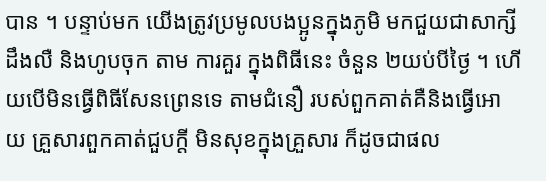បាន ។ បន្ទាប់មក យើងត្រូវប្រមូលបងប្អូនក្នុងភូមិ មកជួយជាសាក្សីដឹងលឺ និងហូបចុក តាម ការគួរ ក្នុងពិធីនេះ ចំនួន ២យប់បីថ្ងៃ ។ ហើយបើមិនធ្វើពិធីសែនព្រេនទេ តាមជំនឿ របស់ពួកគាត់គឺនិងធ្វើអោយ គ្រួសារពួកគាត់ជួបក្តី មិនសុខក្នុងគ្រួសារ ក៏ដូចជាផល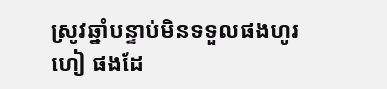ស្រូវឆ្នាំបន្ទាប់មិនទទួលផងហូរហៀ ផងដែ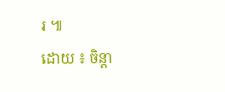រ ៕
ដោយ ៖ ចិន្ដា